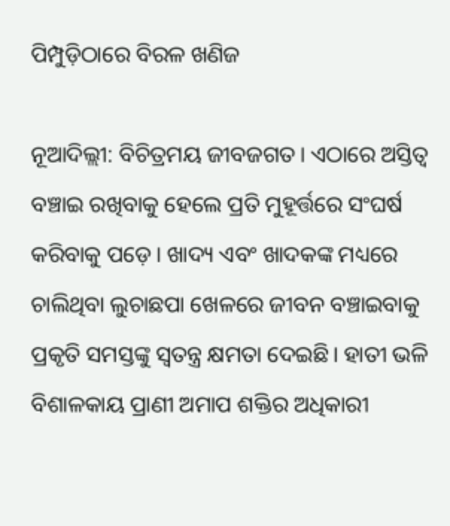ପିମ୍ପୁଡ଼ିଠାରେ ବିରଳ ଖଣିଜ

ନୂଆଦିଲ୍ଲୀ: ବିଚିତ୍ରମୟ ଜୀବଜଗତ। ଏଠାରେ ଅସ୍ତିତ୍ୱ ବଞ୍ଚାଇ ରଖିବାକୁ ହେଲେ ପ୍ରତି ମୁହୂର୍ତ୍ତରେ ସଂଘର୍ଷ କରିବାକୁ ପଡ଼େ। ଖାଦ୍ୟ ଏବଂ ଖାଦକଙ୍କ ମଧ୍ୟରେ ଚାଲିଥିବା ଲୁଚାଛପା ଖେଳରେ ଜୀବନ ବଞ୍ଚାଇବାକୁ ପ୍ରକୃତି ସମସ୍ତଙ୍କୁ ସ୍ବତନ୍ତ୍ର କ୍ଷମତା ଦେଇଛି। ହାତୀ ଭଳି ବିଶାଳକାୟ ପ୍ରାଣୀ ଅମାପ ଶକ୍ତିର ଅଧିକାରୀ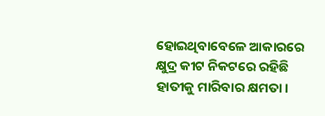ହୋଇଥିବାବେଳେ ଆକାରରେ କ୍ଷୁଦ୍ର କୀଟ ନିକଟରେ ରହିଛି ହାତୀକୁ ମାରିବାର କ୍ଷମତା।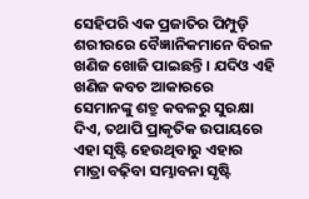ସେହିପରି ଏକ ପ୍ରଜାତିର ପିମ୍ପୁଡ଼ି ଶରୀରରେ ବୈଜ୍ଞାନିକମାନେ ବିରଳ ଖଣିଜ ଖୋଜି ପାଇଛନ୍ତି। ଯଦିଓ ଏହି ଖଣିଜ କବଚ ଆକାରରେ ସେମାନଙ୍କୁ ଶତ୍ରୁ କବଳରୁ ସୁରକ୍ଷା ଦିଏ, ତଥାପି ପ୍ରାକୃତିକ ଉପାୟରେ ଏହା ସୃଷ୍ଟି ହେଉଥିବାରୁ ଏହାର ମାତ୍ରା ବଢ଼ିବା ସମ୍ଭାବନା ସୃଷ୍ଟି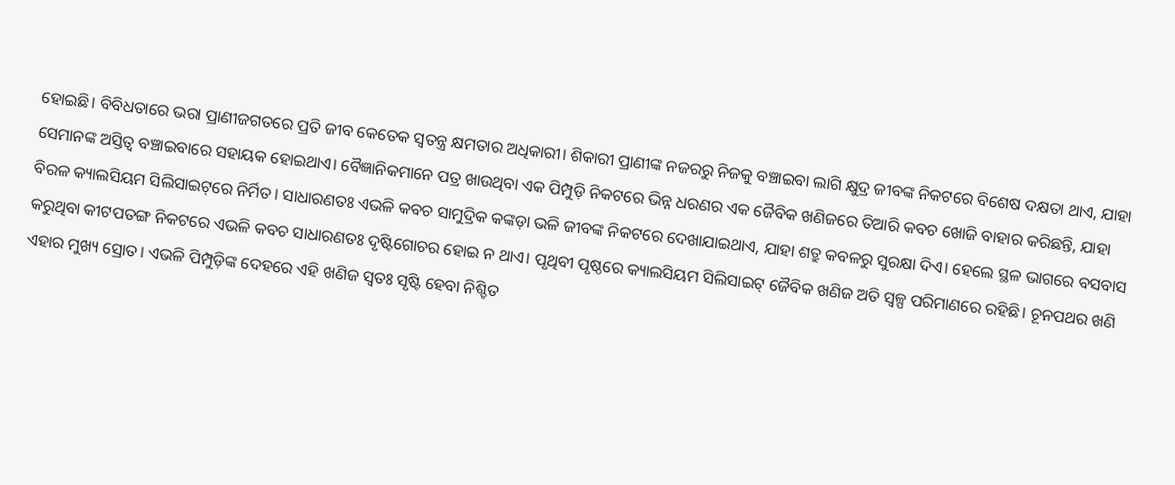ହୋଇଛି। ବିବିଧତାରେ ଭରା ପ୍ରାଣୀଜଗତରେ ପ୍ରତି ଜୀବ କେତେକ ସ୍ବତନ୍ତ୍ର କ୍ଷମତାର ଅଧିକାରୀ। ଶିକାରୀ ପ୍ରାଣୀଙ୍କ ନଜରରୁ ନିଜକୁ ବଞ୍ଚାଇବା ଲାଗି କ୍ଷୁଦ୍ର ଜୀବଙ୍କ ନିକଟରେ ବିଶେଷ ଦକ୍ଷତା ଥାଏ, ଯାହା ସେମାନଙ୍କ ଅସ୍ତିତ୍ୱ ବଞ୍ଚାଇବାରେ ସହାୟକ ହୋଇଥାଏ। ବୈଜ୍ଞାନିକମାନେ ପତ୍ର ଖାଉଥିବା ଏକ ପିମ୍ପୁଡ଼ି ନିକଟରେ ଭିନ୍ନ ଧରଣର ଏକ ଜୈବିକ ଖଣିଜରେ ତିଆରି କବଚ ଖୋଜି ବାହାର କରିଛନ୍ତି, ଯାହା ବିରଳ କ୍ୟାଲସିୟମ ସିଲିସାଇଟ୍‌ରେ ନିର୍ମିତ। ସାଧାରଣତଃ ଏଭଳି କବଚ ସାମୁଦ୍ରିକ କଙ୍କଡ଼ା ଭଳି ଜୀବଙ୍କ ନିକଟରେ ଦେଖାଯାଇଥାଏ, ଯାହା ଶତ୍ରୁ କବଳରୁ ସୁରକ୍ଷା ଦିଏ। ହେଲେ ସ୍ଥଳ ଭାଗରେ ବସବାସ କରୁଥିବା କୀଟପତଙ୍ଗ ନିକଟରେ ଏଭଳି କବଚ ସାଧାରଣତଃ ଦୃଷ୍ଟିଗୋଚର ହୋଇ ନ ଥାଏ। ପୃଥିବୀ ପୃଷ୍ଠରେ କ୍ୟାଲସିୟମ ସିଲିସାଇଟ୍‌ ଜୈବିକ ଖଣିଜ ଅତି ସ୍ବଳ୍ପ ପରିମାଣରେ ରହିଛି। ଚୂନପଥର ଖଣି ଏହାର ମୁଖ୍ୟ ସ୍ରୋତ। ଏଭଳି ପିମ୍ପୁଡ଼ିଙ୍କ ଦେହରେ ଏହି ଖଣିଜ ସ୍ବତଃ ସୃଷ୍ଟି ହେବା ନିଶ୍ଚିତ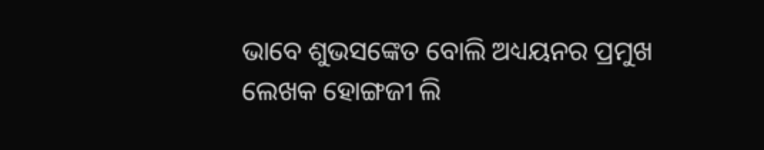ଭାବେ ଶୁଭସଙ୍କେତ ବୋଲି ଅଧ୍ୟୟନର ପ୍ରମୁଖ ଲେଖକ ହୋଙ୍ଗଜୀ ଲି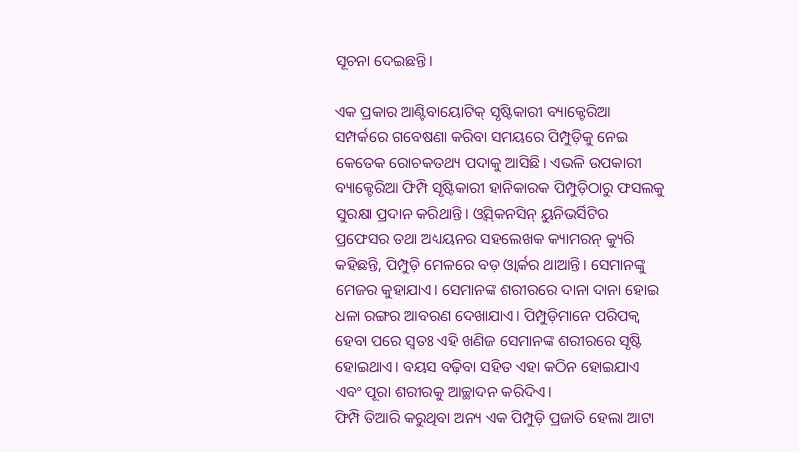ସୂଚନା ଦେଇଛନ୍ତି।

ଏକ ପ୍ରକାର ଆଣ୍ଟିବାୟୋଟିକ୍‌ ସୃଷ୍ଟିକାରୀ ବ୍ୟାକ୍ଟେରିଆ ସମ୍ପର୍କରେ ଗବେଷଣା କରିବା ସମୟରେ ପିମ୍ପୁଡ଼ିକୁ ନେଇ କେତେକ ରୋଚକତଥ୍ୟ ପଦାକୁ ଆସିଛି। ଏଭଳି ଉପକାରୀ ବ୍ୟାକ୍ଟେରିଆ ଫିମ୍ପି ସୃଷ୍ଟିକାରୀ ହାନିକାରକ ପିମ୍ପୁଡ଼ିଠାରୁ ଫସଲକୁ ସୁରକ୍ଷା ପ୍ରଦାନ କରିଥାନ୍ତି। ଓ୍ବିସ୍‌କନସିନ୍‌ ୟୁନିଭର୍ସିଟିର ପ୍ରଫେସର ତଥା ଅଧ୍ୟୟନର ସହଲେଖକ କ୍ୟାମରନ୍‌ କ୍ୟୁରି କହିଛନ୍ତି, ପିମ୍ପୁଡ଼ି ମେଳରେ ବଡ଼ ଓ୍ବାର୍କର ଥାଆନ୍ତି। ସେମାନଙ୍କୁ ମେଜର କୁହାଯାଏ। ସେମାନଙ୍କ ଶରୀରରେ ଦାନା ଦାନା ହୋଇ ଧଳା ରଙ୍ଗର ଆବରଣ ଦେଖାଯାଏ। ପିମ୍ପୁଡ଼ିମାନେ ପରିପକ୍ୱ ହେବା ପରେ ସ୍ବତଃ ଏହି ଖଣିଜ ସେମାନଙ୍କ ଶରୀରରେ ସୃଷ୍ଟି ହୋଇଥାଏ। ବୟସ ବଢ଼ିବା ସହିତ ଏହା କଠିନ ହୋଇଯାଏ ଏବଂ ପୂରା ଶରୀରକୁ ଆଚ୍ଛାଦନ କରିଦିଏ।
ଫିମ୍ପି ତିଆରି କରୁଥିବା ଅନ୍ୟ ଏକ ପିମ୍ପୁଡ଼ି ପ୍ରଜାତି ହେଲା ଆଟା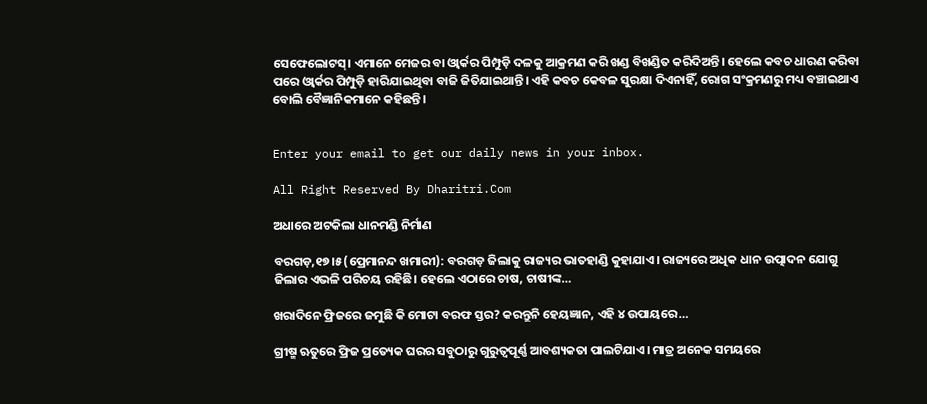ସେଫେଲୋଟସ୍‌। ଏମାନେ ମେଜର ବା ଓ୍ବାର୍କର ପିମ୍ପୁଡ଼ି ଦଳକୁ ଆକ୍ରମଣ କରି ଖଣ୍ଡ ବିଖଣ୍ଡିତ କରିଦିଅନ୍ତି। ହେଲେ କବଚ ଧାରଣ କରିବା ପରେ ଓ୍ବାର୍କର ପିମ୍ପୁଡ଼ି ହାରିଯାଇଥିବା ବାଜି ଜିତିଯାଇଥାନ୍ତି। ଏହି କବଚ କେବଳ ସୁରକ୍ଷା ଦିଏନାହିଁ, ରୋଗ ସଂକ୍ରମଣରୁ ମଧ୍ୟ ବଞ୍ଚାଇଥାଏ ବୋଲି ବୈଜ୍ଞାନିକମାନେ କହିଛନ୍ତି।


Enter your email to get our daily news in your inbox.

All Right Reserved By Dharitri.Com

ଅଧାରେ ଅଟକିଲା ଧାନମଣ୍ଡି ନିର୍ମାଣ

ବରଗଡ଼,୧୭।୫(ପ୍ରେମାନନ୍ଦ ଖମାରୀ): ବରଗଡ଼ ଜିଲାକୁ ରାଜ୍ୟର ଭାତହାଣ୍ଡି କୁହାଯାଏ। ରାଜ୍ୟରେ ଅଧିକ ଧାନ ଉତ୍ପାଦନ ଯୋଗୁ ଜିଲାର ଏଭଳି ପରିଚୟ ରହିଛି। ହେଲେ ଏଠାରେ ଚାଷ, ଚାଷୀଙ୍କ…

ଖରାଦିନେ ଫ୍ରିଜରେ ଜମୁଛି କି ମୋଟା ବରଫ ସ୍ତର? କରନ୍ତୁନି ହେୟଜ୍ଞାନ, ଏହି ୪ ଉପାୟରେ…

ଗ୍ରୀଷ୍ମ ଋତୁରେ ଫ୍ରିଜ ପ୍ରତ୍ୟେକ ଘରର ସବୁଠାରୁ ଗୁରୁତ୍ୱପୂର୍ଣ୍ଣ ଆବଶ୍ୟକତା ପାଲଟିଯାଏ। ମାତ୍ର ଅନେକ ସମୟରେ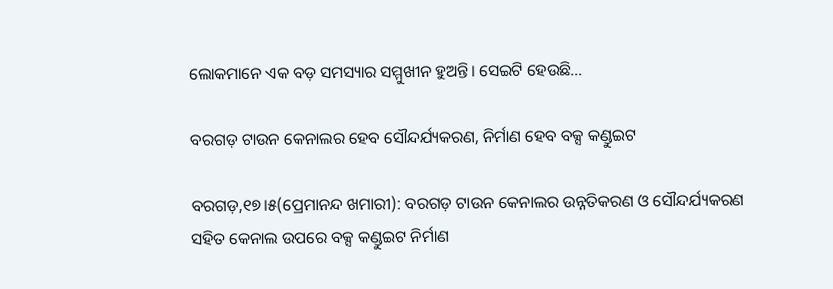ଲୋକମାନେ ଏକ ବଡ଼ ସମସ୍ୟାର ସମ୍ମୁଖୀନ ହୁଅନ୍ତି। ସେଇଟି ହେଉଛି…

ବରଗଡ଼ ଟାଉନ କେନାଲର ହେବ ସୌନ୍ଦର୍ଯ୍ୟକରଣ, ନିର୍ମାଣ ହେବ ବକ୍ସ କଣ୍ଡୁଇଟ

ବରଗଡ଼,୧୭।୫(ପ୍ରେମାନନ୍ଦ ଖମାରୀ): ବରଗଡ଼ ଟାଉନ କେନାଲର ଉନ୍ନତିକରଣ ଓ ସୌନ୍ଦର୍ଯ୍ୟକରଣ ସହିତ କେନାଲ ଉପରେ ବକ୍ସ କଣ୍ଡୁଇଟ ନିର୍ମାଣ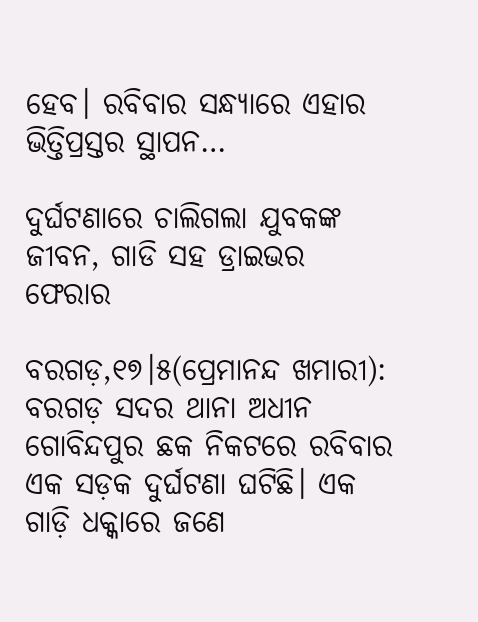ହେବ। ରବିବାର ସନ୍ଧ୍ୟାରେ ଏହାର ଭିତ୍ତିପ୍ରସ୍ତର ସ୍ଥାପନ…

ଦୁର୍ଘଟଣାରେ ଚାଲିଗଲା ଯୁବକଙ୍କ ଜୀବନ, ଗାଡି ସହ ଡ୍ରାଇଭର ଫେରାର

ବରଗଡ଼,୧୭।୫(ପ୍ରେମାନନ୍ଦ ଖମାରୀ): ବରଗଡ଼ ସଦର ଥାନା ଅଧୀନ ଗୋବିନ୍ଦପୁର ଛକ ନିକଟରେ ରବିବାର ଏକ ସଡ଼କ ଦୁର୍ଘଟଣା ଘଟିଛି। ଏକ ଗାଡ଼ି ଧକ୍କାରେ ଜଣେ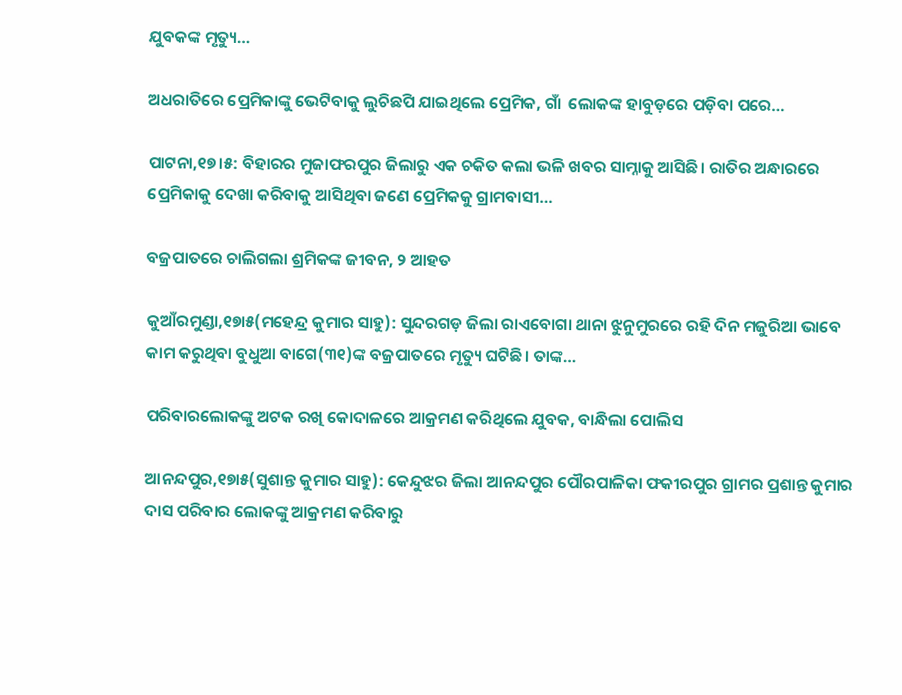ଯୁବକଙ୍କ ମୃତ୍ୟୁ…

ଅଧରାତିରେ ପ୍ରେମିକାଙ୍କୁ ଭେଟିବାକୁ ଲୁଚିଛପି ଯାଇଥିଲେ ପ୍ରେମିକ, ଗାଁ  ଲୋକଙ୍କ ହାବୁଡ଼ରେ ପଡ଼ିବା ପରେ…

ପାଟନା,୧୭।୫: ବିହାରର ମୁଜାଫରପୁର ଜିଲାରୁ ଏକ ଚକିତ କଲା ଭଳି ଖବର ସାମ୍ନାକୁ ଆସିଛି। ରାତିର ଅନ୍ଧାରରେ ପ୍ରେମିକାକୁ ଦେଖା କରିବାକୁ ଆସିଥିବା ଜଣେ ପ୍ରେମିକକୁ ଗ୍ରାମବାସୀ…

ବଜ୍ରପାତରେ ଚାଲିଗଲା ଶ୍ରମିକଙ୍କ ଜୀବନ, ୨ ଆହତ

କୁଆଁରମୁଣ୍ଡା,୧୭ା୫(ମହେନ୍ଦ୍ର କୁମାର ସାହୁ): ସୁନ୍ଦରଗଡ଼ ଜିଲା ରାଏବୋଗା ଥାନା ଝୁନୁମୁରରେ ରହି ଦିନ ମଜୁରିଆ ଭାବେ କାମ କରୁଥିବା ବୁଧୁଆ ବାଗେ(୩୧)ଙ୍କ ବଜ୍ରପାତରେ ମୃତ୍ୟୁ ଘଟିଛି। ତାଙ୍କ…

ପରିବାରଲୋକଙ୍କୁ ଅଟକ ରଖି କୋଦାଳରେ ଆକ୍ରମଣ କରିଥିଲେ ଯୁବକ, ବାନ୍ଧିଲା ପୋଲିସ

ଆନନ୍ଦପୁର,୧୭ା୫(ସୁଶାନ୍ତ କୁମାର ସାହୁ): କେନ୍ଦୁଝର ଜିଲା ଆନନ୍ଦପୁର ପୌରପାଳିକା ଫକୀରପୁର ଗ୍ରାମର ପ୍ରଶାନ୍ତ କୁମାର ଦାସ ପରିବାର ଲୋକଙ୍କୁ ଆକ୍ରମଣ କରିବାରୁ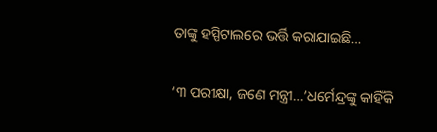ତାଙ୍କୁ ହସ୍ପିଟାଲରେ ଭର୍ତ୍ତି କରାଯାଇଛି…

‘୩ ପରୀକ୍ଷା, ଜଣେ ମନ୍ତ୍ରୀ…’ଧର୍ମେନ୍ଦ୍ରଙ୍କୁ କାହିଁକି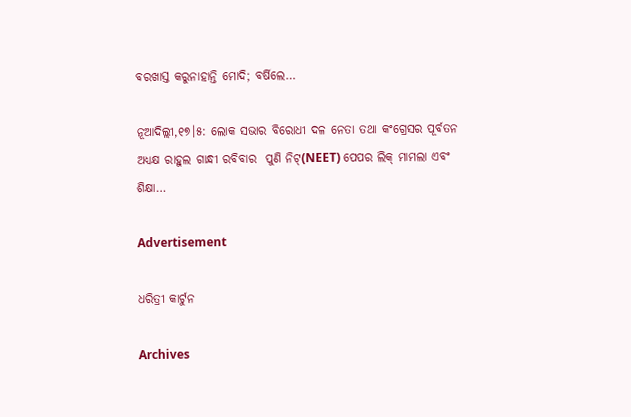ବରଖାସ୍ତ କରୁନାହାନ୍ତି ମୋଦି; ବର୍ଷିଲେ…

ନୂଆଦିଲ୍ଲୀ,୧୭।୫: ଲୋକ ସଭାର ବିରୋଧୀ ଦଳ ନେତା ତଥା କଂଗ୍ରେସର ପୂର୍ବତନ ଅଧ୍ୟକ୍ଷ ରାହୁଲ ଗାନ୍ଧୀ ରବିବାର  ପୁଣି ନିଟ୍‌(NEET) ପେପର ଲିକ୍‌ ମାମଲା ଏବଂ ଶିକ୍ଷା…

Advertisement

ଧରିତ୍ରୀ କାର୍ଟୁନ

Archives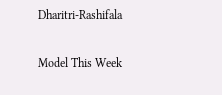Dharitri-Rashifala

Model This Week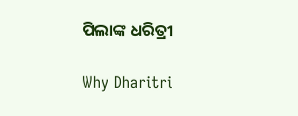ପିଲାଙ୍କ ଧରିତ୍ରୀ

Why Dharitri